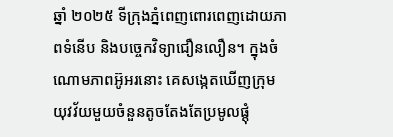ឆ្នាំ ២០២៥ ទីក្រុងភ្នំពេញពោរពេញដោយភាពទំនើប និងបច្ចេកវិទ្យាជឿនលឿន។ ក្នុងចំណោមភាពអ៊ូអរនោះ គេសង្កេតឃើញក្រុមយុវវ័យមួយចំនួនតូចតែងតែប្រមូលផ្ដុំ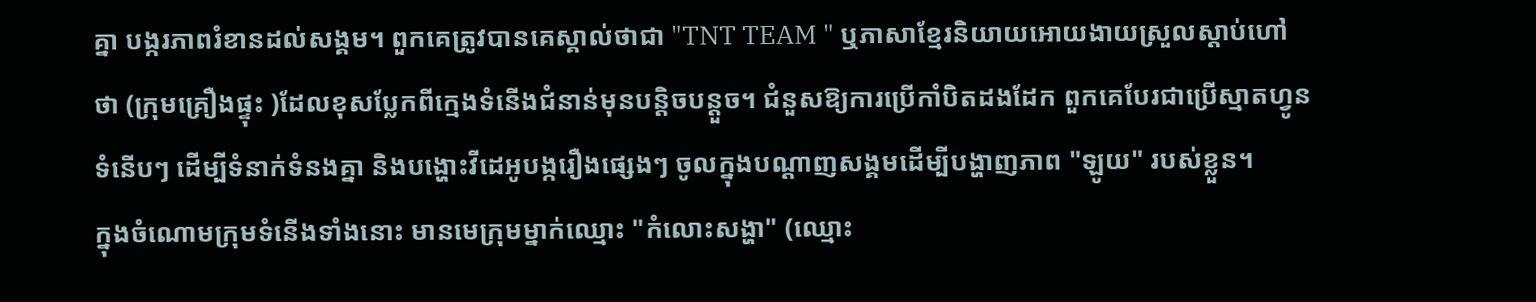គ្នា បង្ករភាពរំខានដល់សង្គម។ ពួកគេត្រូវបានគេស្គាល់ថាជា "TNT TEAM " ឬភាសាខ្មែរនិយាយអោយងាយស្រួលស្ដាប់ហៅថា (ក្រុមគ្រឿងផ្ទុះ )ដែលខុសប្លែកពីក្មេងទំនើងជំនាន់មុនបន្តិចបន្តួច។ ជំនួសឱ្យការប្រើកាំបិតដងដែក ពួកគេបែរជាប្រើស្មាតហ្វូនទំនើបៗ ដើម្បីទំនាក់ទំនងគ្នា និងបង្ហោះវីដេអូបង្ករឿងផ្សេងៗ ចូលក្នុងបណ្ដាញសង្គមដើម្បីបង្ហាញភាព "ឡូយ" របស់ខ្លួន។
ក្នុងចំណោមក្រុមទំនើងទាំងនោះ មានមេក្រុមម្នាក់ឈ្មោះ "កំលោះសង្ហា" (ឈ្មោះ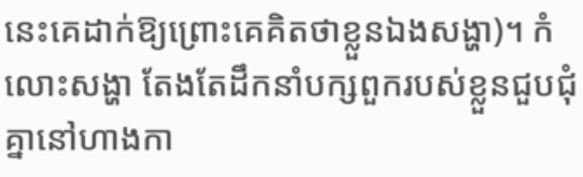នេះគេដាក់ឱ្យព្រោះគេគិតថាខ្លួនឯងសង្ហា)។ កំលោះសង្ហា តែងតែដឹកនាំបក្សពួករបស់ខ្លួនជួបជុំគ្នានៅហាងកា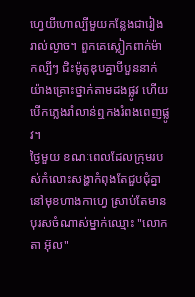ហ្វេយីហោល្បីមួយកន្លែងជារៀងរាល់ល្ងាច។ ពួកគេស្លៀកពាក់ម៉ាកល្បីៗ ជិះម៉ូតូឌុបគ្នាបីបួននាក់យ៉ាងគ្រោះថ្នាក់តាមដងផ្លូវ ហើយបើកភ្លេងរាំលាន់ឮកងរំពងពេញផ្លូវ។
ថ្ងៃមួយ ខណៈពេលដែលក្រុមរបស់កំលោះសង្ហាកំពុងតែជួបជុំគ្នានៅមុខហាងកាហ្វេ ស្រាប់តែមានបុរសចំណាស់ម្នាក់ឈ្មោះ "លោកតា អ៊ុល"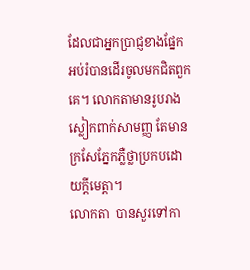ដែលជាអ្នកប្រាជ្ញខាងផ្នែកអប់រំបានដើរចូលមកជិតពួកគេ។ លោកតាមានរូបរាងស្លៀកពាក់សាមញ្ញ តែមានក្រសែភ្នែកភ្លឺថ្លាប្រកបដោយក្តីមេត្តា។
លោកតា  បានសួរទៅកា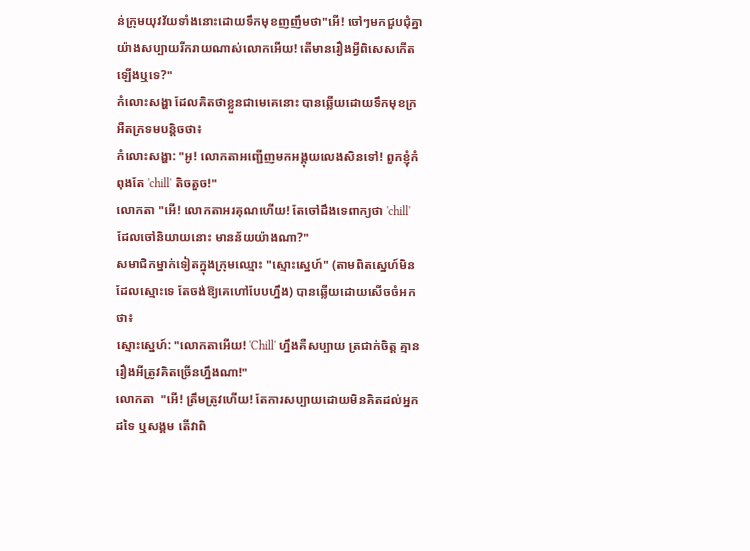ន់ក្រុមយុវវ័យទាំងនោះដោយទឹកមុខញញឹមថា"អើ! ចៅៗមកជួបជុំគ្នាយ៉ាងសប្បាយរីករាយណាស់លោកអើយ! តើមានរឿងអ្វីពិសេសកើតឡើងឬទេ?"
កំលោះសង្ហា ដែលគិតថាខ្លួនជាមេគេនោះ បានឆ្លើយដោយទឹកមុខក្រអឺតក្រទមបន្តិចថា៖
កំលោះសង្ហា: "អូ! លោកតាអញ្ជើញមកអង្គុយលេងសិនទៅ! ពួកខ្ញុំកំពុងតែ 'chill' តិចតួច!"
លោកតា "អើ! លោកតាអរគុណហើយ! តែចៅដឹងទេពាក្យថា 'chill' ដែលចៅនិយាយនោះ មានន័យយ៉ាងណា?"
សមាជិកម្នាក់ទៀតក្នុងក្រុមឈ្មោះ "ស្មោះស្នេហ៍" (តាមពិតស្នេហ៍មិនដែលស្មោះទេ តែចង់ឱ្យគេហៅបែបហ្នឹង) បានឆ្លើយដោយសើចចំអកថា៖
ស្មោះស្នេហ៍: "លោកតាអើយ! 'Chill' ហ្នឹងគឺសប្បាយ ត្រជាក់ចិត្ត គ្មានរឿងអីត្រូវគិតច្រើនហ្នឹងណា!"
លោកតា  "អើ! ត្រឹមត្រូវហើយ! តែការសប្បាយដោយមិនគិតដល់អ្នកដទៃ ឬសង្គម តើវាពិ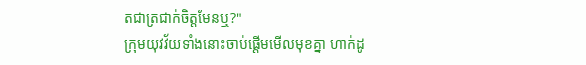តជាត្រជាក់ចិត្តមែនឬ?"
ក្រុមយុវវ័យទាំងនោះចាប់ផ្ដើមមើលមុខគ្នា ហាក់ដូ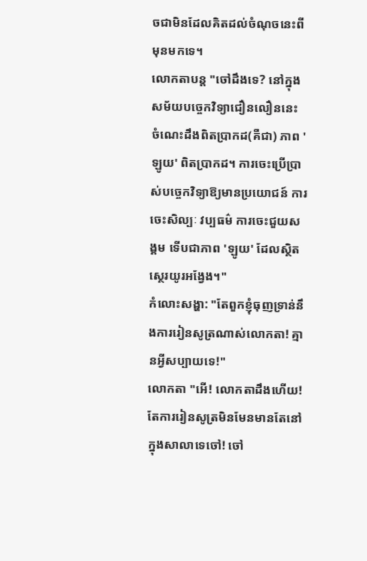ចជាមិនដែលគិតដល់ចំណុចនេះពីមុនមកទេ។
លោកតាបន្ត "ចៅដឹងទេ? នៅក្នុងសម័យបច្ចេកវិទ្យាជឿនលឿននេះ ចំណេះដឹងពិតប្រាកដ(គឺជា) ភាព 'ឡូយ' ពិតប្រាកដ។ ការចេះប្រើប្រាស់បច្ចេកវិទ្យាឱ្យមានប្រយោជន៍ ការចេះសិល្បៈ វប្បធម៌ ការចេះជួយសង្គម ទើបជាភាព 'ឡូយ' ដែលស្ថិតស្ថេរយូរអង្វែង។"
កំលោះសង្ហា: "តែពួកខ្ញុំធុញទ្រាន់នឹងការរៀនសូត្រណាស់លោកតា! គ្មានអ្វីសប្បាយទេ!"
លោកតា "អើ! លោកតាដឹងហើយ! តែការរៀនសូត្រមិនមែនមានតែនៅក្នុងសាលាទេចៅ! ចៅ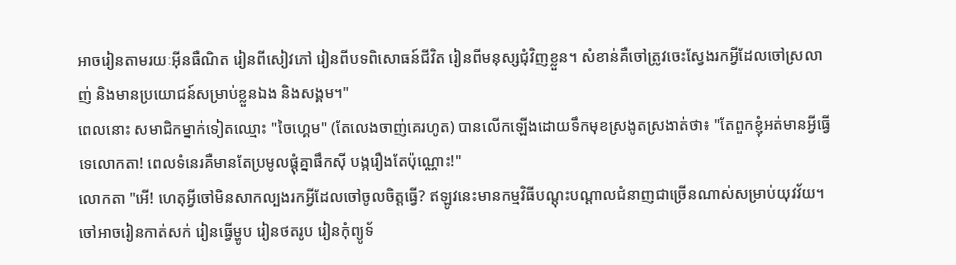អាចរៀនតាមរយៈអ៊ីនធឺណិត រៀនពីសៀវភៅ រៀនពីបទពិសោធន៍ជីវិត រៀនពីមនុស្សជុំវិញខ្លួន។ សំខាន់គឺចៅត្រូវចេះស្វែងរកអ្វីដែលចៅស្រលាញ់ និងមានប្រយោជន៍សម្រាប់ខ្លួនឯង និងសង្គម។"
ពេលនោះ សមាជិកម្នាក់ទៀតឈ្មោះ "ចៃហ្គេម" (តែលេងចាញ់គេរហូត) បានលើកឡើងដោយទឹកមុខស្រងូតស្រងាត់ថា៖ "តែពួកខ្ញុំអត់មានអ្វីធ្វើទេលោកតា! ពេលទំនេរគឺមានតែប្រមូលផ្ដុំគ្នាផឹកស៊ី បង្ករឿងតែប៉ុណ្ណោះ!"
លោកតា "អើ! ហេតុអ្វីចៅមិនសាកល្បងរកអ្វីដែលចៅចូលចិត្តធ្វើ? ឥឡូវនេះមានកម្មវិធីបណ្ដុះបណ្ដាលជំនាញជាច្រើនណាស់សម្រាប់យុវវ័យ។ ចៅអាចរៀនកាត់សក់ រៀនធ្វើម្ហូប រៀនថតរូប រៀនកុំព្យូទ័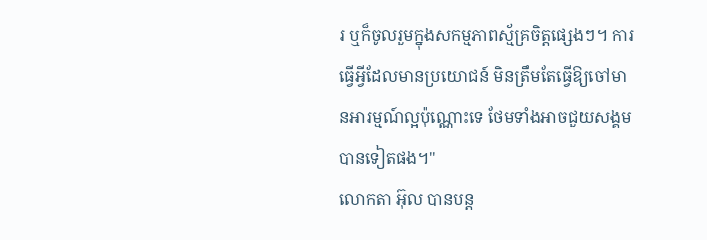រ ឬក៏ចូលរួមក្នុងសកម្មភាពស្ម័គ្រចិត្តផ្សេងៗ។ ការធ្វើអ្វីដែលមានប្រយោជន៍ មិនត្រឹមតែធ្វើឱ្យចៅមានអារម្មណ៍ល្អប៉ុណ្ណោះទេ ថែមទាំងអាចជួយសង្គមបានទៀតផង។"
លោកតា អ៊ុល បានបន្ត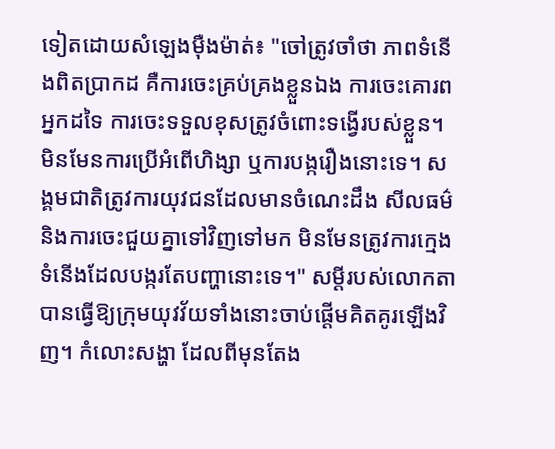ទៀតដោយសំឡេងម៉ឺងម៉ាត់៖ "ចៅត្រូវចាំថា ភាពទំនើងពិតប្រាកដ គឺការចេះគ្រប់គ្រងខ្លួនឯង ការចេះគោរពអ្នកដទៃ ការចេះទទួលខុសត្រូវចំពោះទង្វើរបស់ខ្លួន។ មិនមែនការប្រើអំពើហិង្សា ឬការបង្ករឿងនោះទេ។ សង្គមជាតិត្រូវការយុវជនដែលមានចំណេះដឹង សីលធម៌ និងការចេះជួយគ្នាទៅវិញទៅមក មិនមែនត្រូវការក្មេងទំនើងដែលបង្ករតែបញ្ហានោះទេ។" សម្ដីរបស់លោកតា បានធ្វើឱ្យក្រុមយុវវ័យទាំងនោះចាប់ផ្ដើមគិតគូរឡើងវិញ។ កំលោះសង្ហា ដែលពីមុនតែង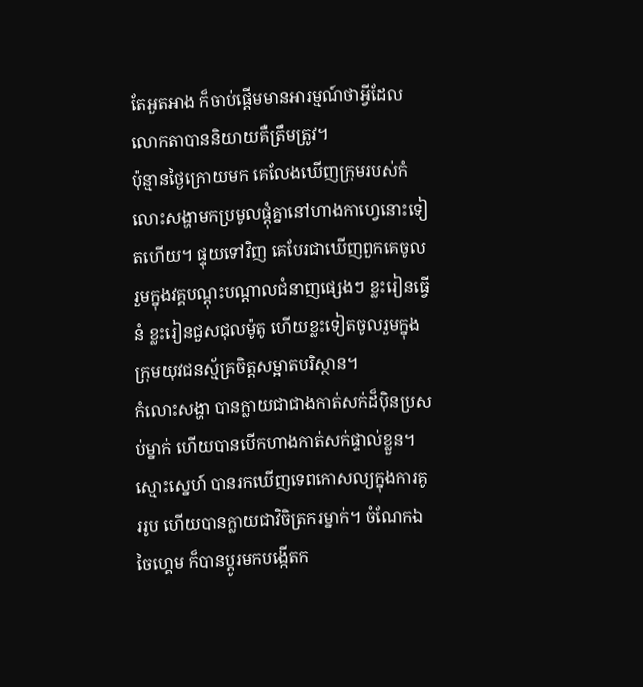តែអួតអាង ក៏ចាប់ផ្ដើមមានអារម្មណ៍ថាអ្វីដែលលោកតាបាននិយាយគឺត្រឹមត្រូវ។
ប៉ុន្មានថ្ងៃក្រោយមក គេលែងឃើញក្រុមរបស់កំលោះសង្ហាមកប្រមូលផ្ដុំគ្នានៅហាងកាហ្វេនោះទៀតហើយ។ ផ្ទុយទៅវិញ គេបែរជាឃើញពួកគេចូលរួមក្នុងវគ្គបណ្ដុះបណ្ដាលជំនាញផ្សេងៗ ខ្លះរៀនធ្វើនំ ខ្លះរៀនជួសជុលម៉ូតូ ហើយខ្លះទៀតចូលរួមក្នុងក្រុមយុវជនស្ម័គ្រចិត្តសម្អាតបរិស្ថាន។
កំលោះសង្ហា បានក្លាយជាជាងកាត់សក់ដ៏ប៉ិនប្រសប់ម្នាក់ ហើយបានបើកហាងកាត់សក់ផ្ទាល់ខ្លួន។ ស្មោះស្នេហ៍ បានរកឃើញទេពកោសល្យក្នុងការគូររូប ហើយបានក្លាយជាវិចិត្រករម្នាក់។ ចំណែកឯ ចៃហ្គេម ក៏បានប្ដូរមកបង្កើតក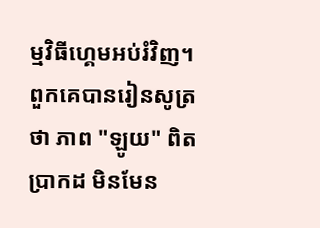ម្មវិធីហ្គេមអប់រំវិញ។
ពួកគេបានរៀនសូត្រថា ភាព "ឡូយ" ពិតប្រាកដ មិនមែន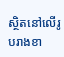ស្ថិតនៅលើរូបរាងខា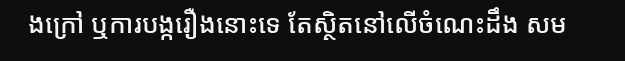ងក្រៅ ឬការបង្ករឿងនោះទេ តែស្ថិតនៅលើចំណេះដឹង សម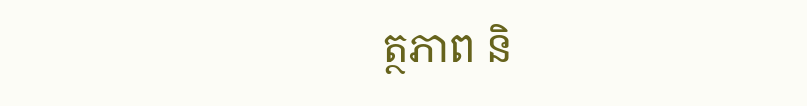ត្ថភាព និ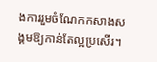ងការរួមចំណែកកសាងសង្គមឱ្យកាន់តែល្អប្រសើរ។